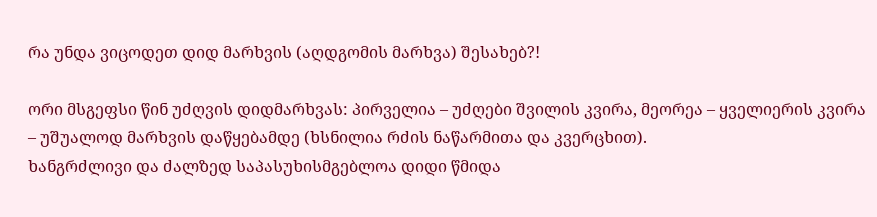რა უნდა ვიცოდეთ დიდ მარხვის (აღდგომის მარხვა) შესახებ?!

ორი მსგეფსი წინ უძღვის დიდმარხვას: პირველია – უძღები შვილის კვირა, მეორეა – ყველიერის კვირა – უშუალოდ მარხვის დაწყებამდე (ხსნილია რძის ნაწარმითა და კვერცხით).
ხანგრძლივი და ძალზედ საპასუხისმგებლოა დიდი წმიდა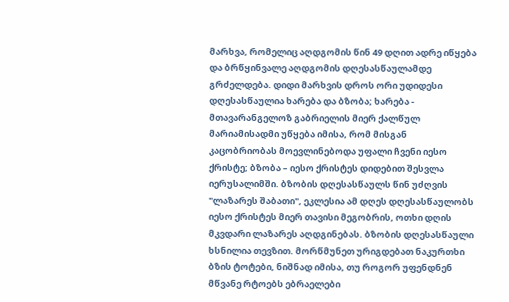მარხვა, რომელიც აღდგომის წინ 49 დღით ადრე იწყება და ბრწყინვალე აღდგომის დღესასწაულამდე გრძელდება. დიდი მარხვის დროს ორი უდიდესი დღესასწაულია ხარება და ბზობა; ხარება - მთავარანგელოზ გაბრიელის მიერ ქალწულ მარიამისადმი უწყება იმისა, რომ მისგან კაცობრიობას მოევლინებოდა უფალი ჩვენი იესო ქრისტე; ბზობა – იესო ქრისტეს დიდებით შესვლა იერუსალიმში. ბზობის დღესასწაულს წინ უძღვის "ლაზარეს შაბათი", ეკლესია ამ დღეს დღესასწაულობს იესო ქრისტეს მიერ თავისი მეგობრის, ოთხი დღის მკვდარი ლაზარეს აღდგინებას. ბზობის დღესასწაული ხსნილია თევზით. მორწმუნეთ ურიგდებათ ნაკურთხი ბზის ტოტები, ნიშნად იმისა, თუ როგორ უფენდნენ მწვანე რტოებს ებრაელები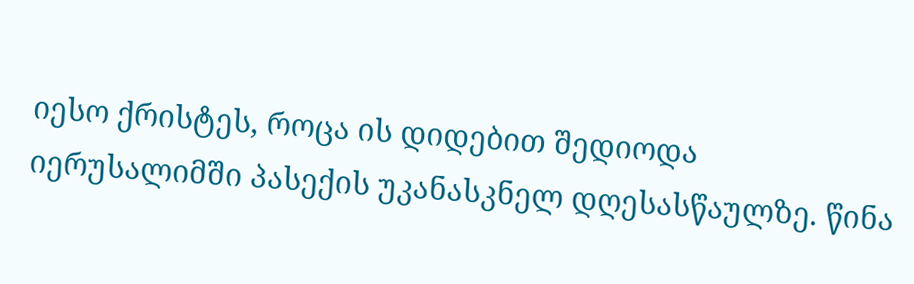იესო ქრისტეს, როცა ის დიდებით შედიოდა იერუსალიმში პასექის უკანასკნელ დღესასწაულზე. წინა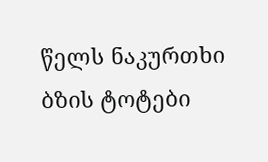წელს ნაკურთხი ბზის ტოტები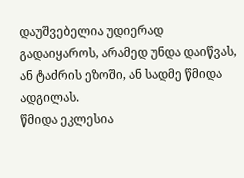დაუშვებელია უდიერად გადაიყაროს, არამედ უნდა დაიწვას, ან ტაძრის ეზოში, ან სადმე წმიდა ადგილას.
წმიდა ეკლესია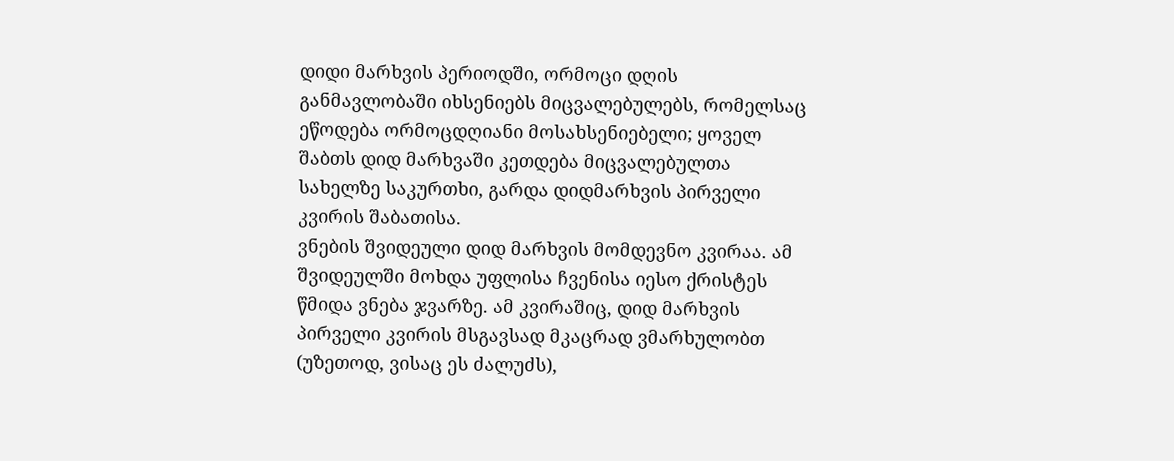დიდი მარხვის პერიოდში, ორმოცი დღის განმავლობაში იხსენიებს მიცვალებულებს, რომელსაც ეწოდება ორმოცდღიანი მოსახსენიებელი; ყოველ შაბთს დიდ მარხვაში კეთდება მიცვალებულთა სახელზე საკურთხი, გარდა დიდმარხვის პირველი კვირის შაბათისა.
ვნების შვიდეული დიდ მარხვის მომდევნო კვირაა. ამ შვიდეულში მოხდა უფლისა ჩვენისა იესო ქრისტეს წმიდა ვნება ჯვარზე. ამ კვირაშიც, დიდ მარხვის პირველი კვირის მსგავსად მკაცრად ვმარხულობთ (უზეთოდ, ვისაც ეს ძალუძს),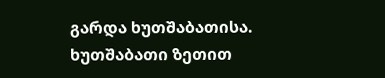გარდა ხუთშაბათისა. ხუთშაბათი ზეთით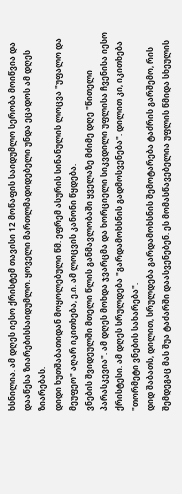ხსნილია. ამ დღეს იესო ქრისტემ თავისი 12 მოწაფის საიდუმლო სერობა მოიწვია და დააწესა ზიარებისსაიდუმლო. ყოველი მართლმადიდებელი უნდა ეცადოს ამ დღეს ზიარებას.
დიდი ხუთშაბათიდან მოყოლებული წმ. ეფრემ ასურის სინანულის ლოცვა "უფალო და მეუფეო" აღარ იკითხება, ე.ი. ამ ლოცვის კანონი წყდება.
ვნების შვიდეულში მთელი წლის განმავლობაში ყველაზე მძიმე დღე "წითელი პარასკევია". ამ დღეს მოხდა ჯვარცმა და ხორციელი სიკვდილი უფლისა ჩვენისა იესო ქრისტესი. ამ დღეს სრულდება "გარდამოხსნის გადმოსვენება". დილით კი, იკითხება "თორმეტი ვნების სახარება".
დიდ შაბათს, დილით, სრულდება გარდამოხსნის შემოტარება ტაძრის გარშემო, რის შემდეგაც მას შუა ტაძარში დაასვენებენ. ეს მომასწავებელია უფლის წმიდა სხეულის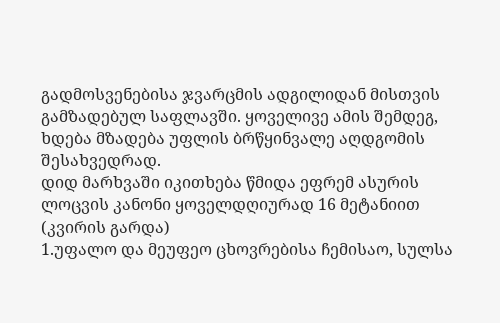გადმოსვენებისა ჯვარცმის ადგილიდან მისთვის გამზადებულ საფლავში. ყოველივე ამის შემდეგ, ხდება მზადება უფლის ბრწყინვალე აღდგომის შესახვედრად.
დიდ მარხვაში იკითხება წმიდა ეფრემ ასურის ლოცვის კანონი ყოველდღიურად 16 მეტანიით (კვირის გარდა)
1.უფალო და მეუფეო ცხოვრებისა ჩემისაო, სულსა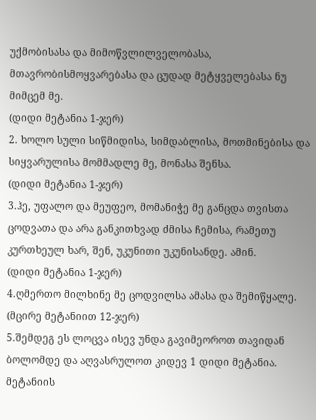უქმობისასა და მიმოწვლილველობასა, მთავრობისმოყვარებასა და ცუდად მეტყველებასა ნუ მიმცემ მე.
(დიდი მეტანია 1-ჯერ)
2. ხოლო სული სიწმიდისა, სიმდაბლისა, მოთმინებისა და სიყვარულისა მომმადლე მე, მონასა შენსა.
(დიდი მეტანია 1-ჯერ)
3.ჰე, უფალო და მეუფეო, მომანიჭე მე განცდა თვისთა ცოდვათა და არა განკითხვად ძმისა ჩემისა, რამეთუ კურთხეულ ხარ, შენ, უკუნითი უკუნისანდე. ამინ.
(დიდი მეტანია 1-ჯერ)
4.ღმერთო მილხინე მე ცოდვილსა ამასა და შემიწყალე.
(მცირე მეტანიით 12-ჯერ)
5.შემდეგ ეს ლოცვა ისევ უნდა გავიმეოროთ თავიდან ბოლომდე და აღვასრულოთ კიდევ 1 დიდი მეტანია.
მეტანიის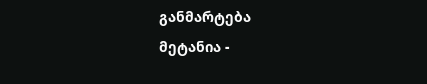განმარტება
მეტანია -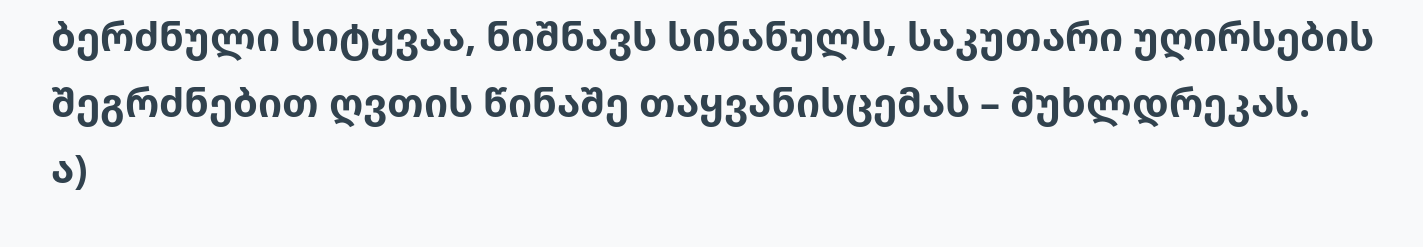ბერძნული სიტყვაა, ნიშნავს სინანულს, საკუთარი უღირსების შეგრძნებით ღვთის წინაშე თაყვანისცემას – მუხლდრეკას.
ა)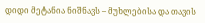დიდი მეტანია ნიშნავს – მუხლებისა და თავის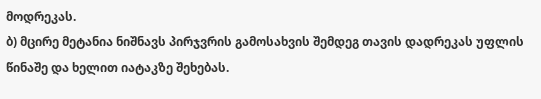მოდრეკას.
ბ) მცირე მეტანია ნიშნავს პირჯვრის გამოსახვის შემდეგ თავის დადრეკას უფლის წინაშე და ხელით იატაკზე შეხებას.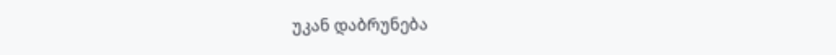უკან დაბრუნება